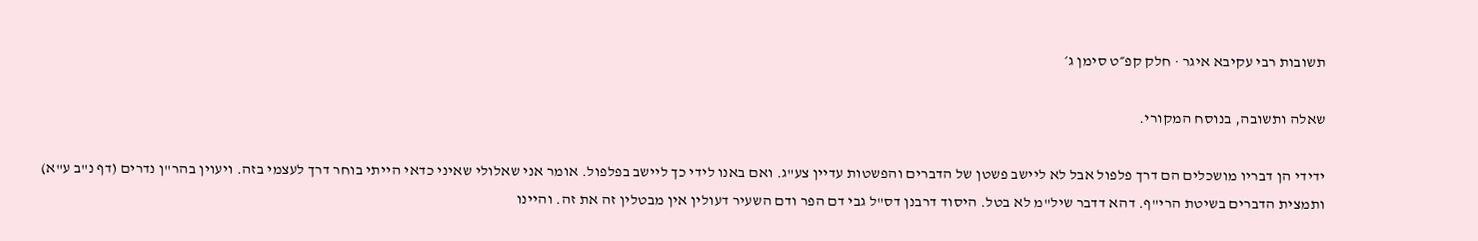תשובות רבי עקיבא איגר · חלק קפ״ט סימן ג׳

שאלה ותשובה, בנוסח המקורי.

ידידי הן דבריו מושכלים הם דרך פלפול אבל לא ליישב פשטן של הדברים והפשטות עדיין צע"ג. ואם באנו לידי כך ליישב בפלפול. אומר אני שאלולי שאיני כדאי הייתי בוחר דרך לעצמי בזה. ויעוין בהר"ן נדרים (דף נ"ב ע"א) ותמצית הדברים בשיטת הרי"ף. דהא דדבר שיל"מ לא בטל. היסוד דרבנן דס"ל גבי דם הפר ודם השעיר דעולין אין מבטלין זה את זה. והיינו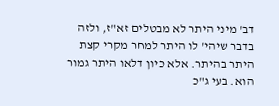דב' מיני היתר לא מבטלים זא"ז, ולזה בדבר שיהי' לו היתר למחר מקרי קצת היתר בהיתר. אלא כיון דלאו היתר גמור הוא. בעי ג"כ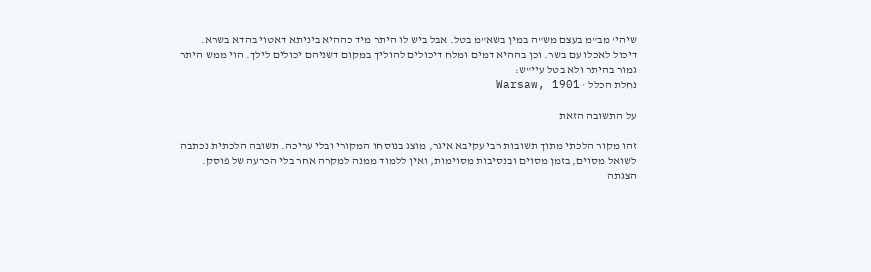שיהי' מב"מ בעצם מש"ה במין בשא"מ בטל. אבל ביש לו היתר מיד כההיא ביניתא דאטוי בהדא בשרא. דיכול לאכלו עם בשר. וכן בההיא דמים ומלח דיכולים להוליך במקום דשניהם יכולים לילך. הוי ממש היתר גמור בהיתר ולא בטל עיי"ש:
נחלת הכלל · Warsaw, 1901

על התשובה הזאת

זהו מקור הלכתי מתוך תשובות רבי עקיבא איגר, מוצג בנוסחו המקורי ובלי עריכה. תשובה הלכתית נכתבה לשואל מסוים, בזמן מסוים ובנסיבות מסוימות, ואין ללמוד ממנה למקרה אחר בלי הכרעה של פוסק. הצגתה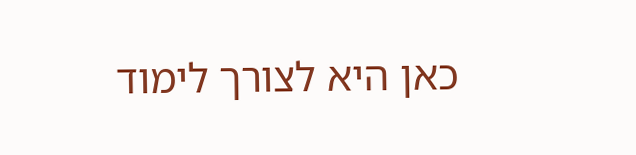כאן היא לצורך לימוד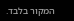המקור בלבד.